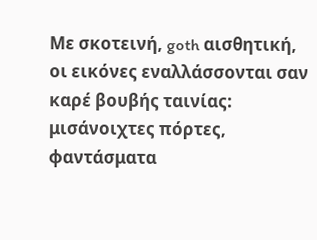Με σκοτεινή, goth αισθητική, οι εικόνες εναλλάσσονται σαν καρέ βουβής ταινίας: μισάνοιχτες πόρτες, φαντάσματα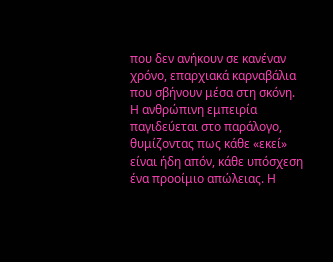που δεν ανήκουν σε κανέναν χρόνο, επαρχιακά καρναβάλια που σβήνουν μέσα στη σκόνη. Η ανθρώπινη εμπειρία παγιδεύεται στο παράλογο, θυμίζοντας πως κάθε «εκεί» είναι ήδη απόν, κάθε υπόσχεση ένα προοίμιο απώλειας. Η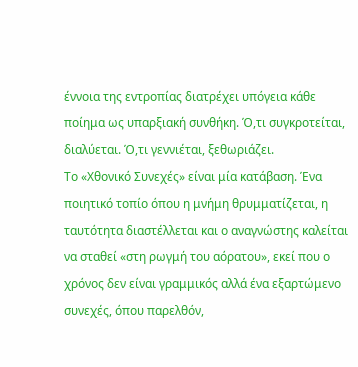έννοια της εντροπίας διατρέχει υπόγεια κάθε ποίημα ως υπαρξιακή συνθήκη. Ό,τι συγκροτείται, διαλύεται. Ό,τι γεννιέται, ξεθωριάζει.
Το «Χθονικό Συνεχές» είναι μία κατάβαση. Ένα ποιητικό τοπίο όπου η μνήμη θρυμματίζεται, η ταυτότητα διαστέλλεται και ο αναγνώστης καλείται να σταθεί «στη ρωγμή του αόρατου», εκεί που ο χρόνος δεν είναι γραμμικός αλλά ένα εξαρτώμενο συνεχές, όπου παρελθόν,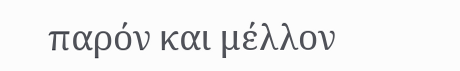παρόν και μέλλον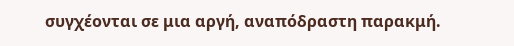συγχέονται σε μια αργή, αναπόδραστη παρακμή.